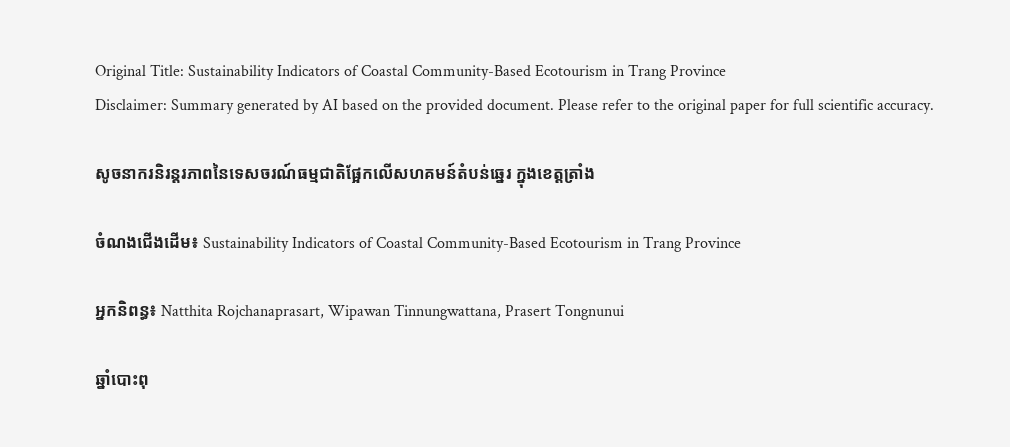Original Title: Sustainability Indicators of Coastal Community-Based Ecotourism in Trang Province
Disclaimer: Summary generated by AI based on the provided document. Please refer to the original paper for full scientific accuracy.

សូចនាករនិរន្តរភាពនៃទេសចរណ៍ធម្មជាតិផ្អែកលើសហគមន៍តំបន់ឆ្នេរ ក្នុងខេត្តត្រាំង

ចំណងជើងដើម៖ Sustainability Indicators of Coastal Community-Based Ecotourism in Trang Province

អ្នកនិពន្ធ៖ Natthita Rojchanaprasart, Wipawan Tinnungwattana, Prasert Tongnunui

ឆ្នាំបោះពុ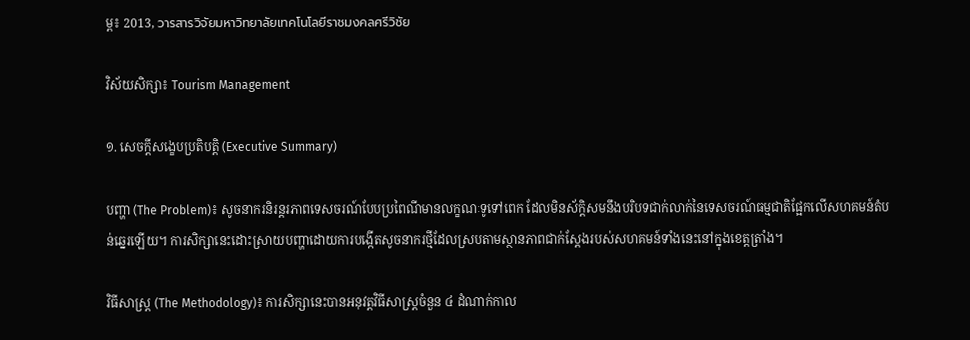ម្ព៖ 2013, วารสารวิจัยมหาวิทยาลัยเทคโนโลยีราชมงคลศรีวิชัย

វិស័យសិក្សា៖ Tourism Management

១. សេចក្តីសង្ខេបប្រតិបត្តិ (Executive Summary)

បញ្ហា (The Problem)៖ សូចនាករនិរន្តរភាពទេសចរណ៍បែបប្រពៃណីមានលក្ខណៈទូទៅពេក ដែលមិនស័ក្តិសមនឹងបរិបទជាក់លាក់នៃទេសចរណ៍ធម្មជាតិផ្អែកលើសហគមន៍តំបន់ឆ្នេរឡើយ។ ការសិក្សានេះដោះស្រាយបញ្ហាដោយការបង្កើតសូចនាករថ្មីដែលស្របតាមស្ថានភាពជាក់ស្តែងរបស់សហគមន៍ទាំងនេះនៅក្នុងខេត្តត្រាំង។

វិធីសាស្ត្រ (The Methodology)៖ ការសិក្សានេះបានអនុវត្តវិធីសាស្ត្រចំនួន ៤ ដំណាក់កាល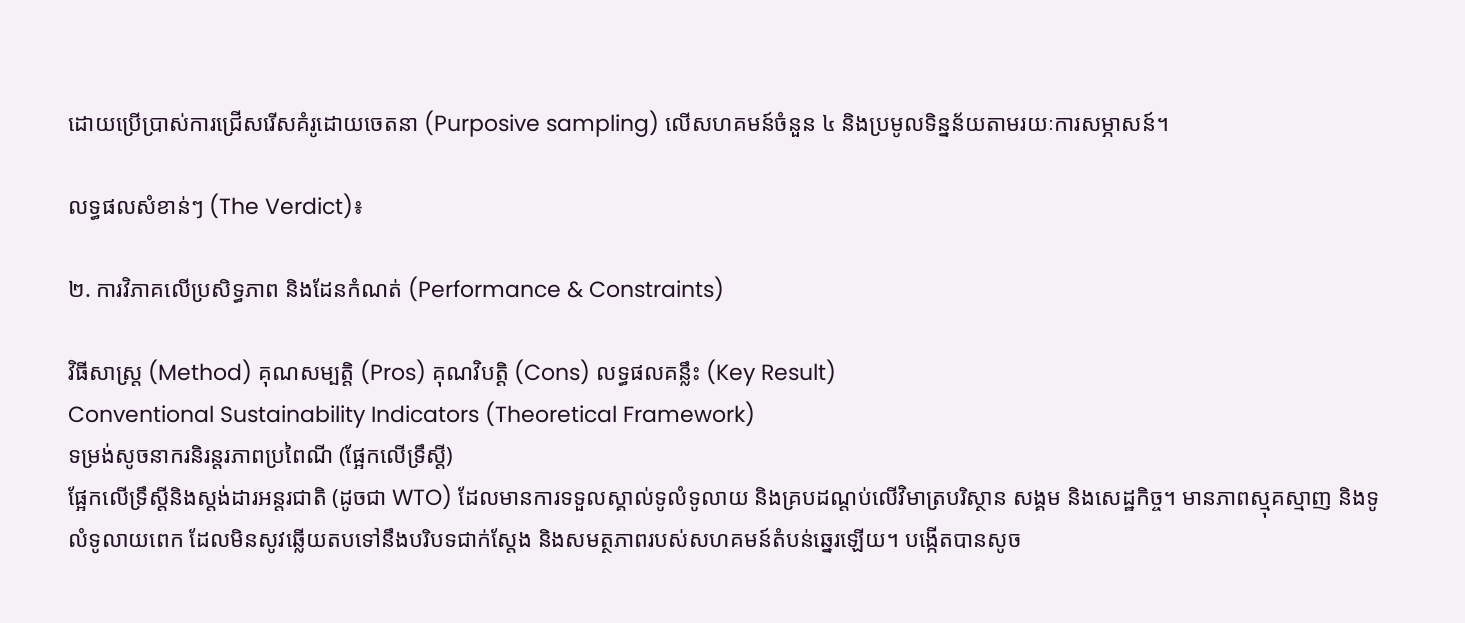ដោយប្រើប្រាស់ការជ្រើសរើសគំរូដោយចេតនា (Purposive sampling) លើសហគមន៍ចំនួន ៤ និងប្រមូលទិន្នន័យតាមរយៈការសម្ភាសន៍។

លទ្ធផលសំខាន់ៗ (The Verdict)៖

២. ការវិភាគលើប្រសិទ្ធភាព និងដែនកំណត់ (Performance & Constraints)

វិធីសាស្ត្រ (Method) គុណសម្បត្តិ (Pros) គុណវិបត្តិ (Cons) លទ្ធផលគន្លឹះ (Key Result)
Conventional Sustainability Indicators (Theoretical Framework)
ទម្រង់សូចនាករនិរន្តរភាពប្រពៃណី (ផ្អែកលើទ្រឹស្តី)
ផ្អែកលើទ្រឹស្តីនិងស្តង់ដារអន្តរជាតិ (ដូចជា WTO) ដែលមានការទទួលស្គាល់ទូលំទូលាយ និងគ្របដណ្តប់លើវិមាត្របរិស្ថាន សង្គម និងសេដ្ឋកិច្ច។ មានភាពស្មុគស្មាញ និងទូលំទូលាយពេក ដែលមិនសូវឆ្លើយតបទៅនឹងបរិបទជាក់ស្តែង និងសមត្ថភាពរបស់សហគមន៍តំបន់ឆ្នេរឡើយ។ បង្កើតបានសូច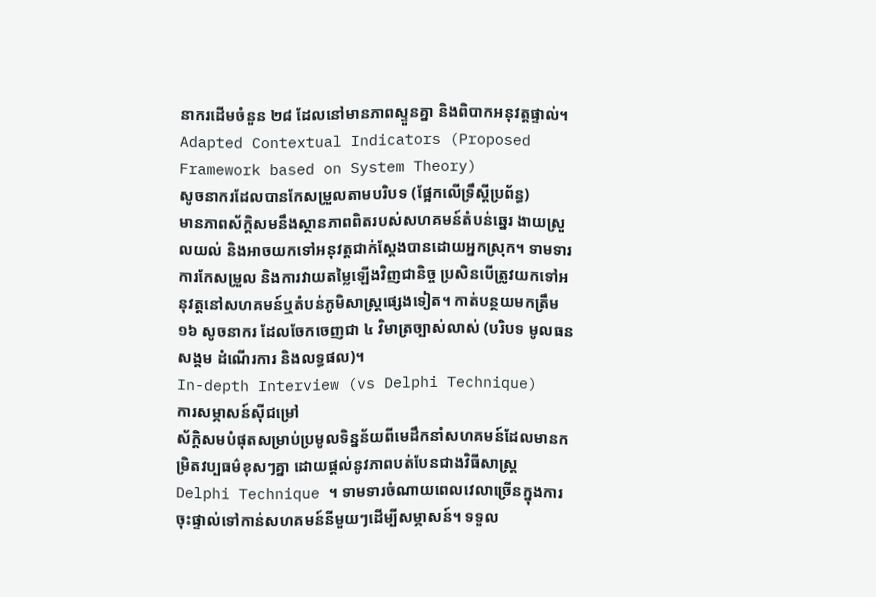នាករដើមចំនួន ២៨ ដែលនៅមានភាពស្ទួនគ្នា និងពិបាកអនុវត្តផ្ទាល់។
Adapted Contextual Indicators (Proposed Framework based on System Theory)
សូចនាករដែលបានកែសម្រួលតាមបរិបទ (ផ្អែកលើទ្រឹស្តីប្រព័ន្ធ)
មានភាពស័ក្តិសមនឹងស្ថានភាពពិតរបស់សហគមន៍តំបន់ឆ្នេរ ងាយស្រួលយល់ និងអាចយកទៅអនុវត្តជាក់ស្តែងបានដោយអ្នកស្រុក។ ទាមទារការកែសម្រួល និងការវាយតម្លៃឡើងវិញជានិច្ច ប្រសិនបើត្រូវយកទៅអនុវត្តនៅសហគមន៍ឬតំបន់ភូមិសាស្ត្រផ្សេងទៀត។ កាត់បន្ថយមកត្រឹម ១៦ សូចនាករ ដែលចែកចេញជា ៤ វិមាត្រច្បាស់លាស់ (បរិបទ មូលធនសង្គម ដំណើរការ និងលទ្ធផល)។
In-depth Interview (vs Delphi Technique)
ការសម្ភាសន៍ស៊ីជម្រៅ
ស័ក្តិសមបំផុតសម្រាប់ប្រមូលទិន្នន័យពីមេដឹកនាំសហគមន៍ដែលមានកម្រិតវប្បធម៌ខុសៗគ្នា ដោយផ្តល់នូវភាពបត់បែនជាងវិធីសាស្ត្រ Delphi Technique ។ ទាមទារចំណាយពេលវេលាច្រើនក្នុងការចុះផ្ទាល់ទៅកាន់សហគមន៍នីមួយៗដើម្បីសម្ភាសន៍។ ទទួល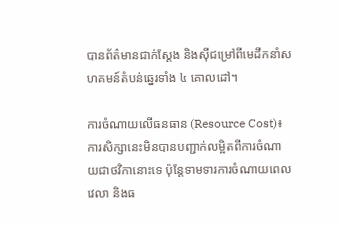បានព័ត៌មានជាក់ស្តែង និងស៊ីជម្រៅពីមេដឹកនាំសហគមន៍តំបន់ឆ្នេរទាំង ៤ គោលដៅ។

ការចំណាយលើធនធាន (Resource Cost)៖ ការសិក្សានេះមិនបានបញ្ជាក់លម្អិតពីការចំណាយជាថវិកានោះទេ ប៉ុន្តែទាមទារការចំណាយពេលវេលា និងធ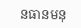នធានមនុ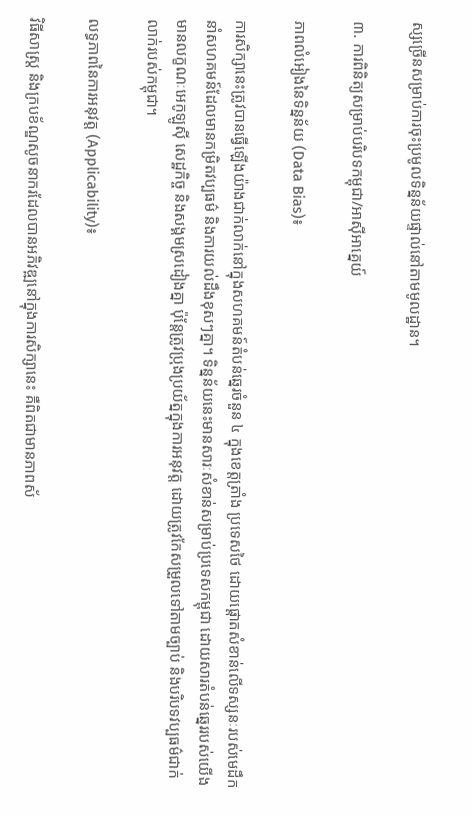ស្សច្រើនសម្រាប់ការចុះប្រមូលទិន្នន័យផ្ទាល់នៅតាមមូលដ្ឋាន។

៣. ការពិនិត្យសម្រាប់បរិបទកម្ពុជា/អាស៊ីអាគ្នេយ៍

ភាពលំអៀងនៃទិន្នន័យ (Data Bias)៖

ការសិក្សានេះត្រូវបានធ្វើឡើងយ៉ាងជាក់លាក់នៅក្នុងសហគមន៍តំបន់ឆ្នេរចំនួន ៤ ក្នុងខេត្តត្រាំង ប្រទេសថៃ ដោយផ្តោតសំខាន់លើទស្សនៈរបស់មេដឹកនាំសហគមន៍ដែលមានកម្រិតវប្បធម៌ និងការយល់ដឹងខុសៗគ្នា។ ទិន្នន័យនេះមានសារៈសំខាន់សម្រាប់ប្រទេសកម្ពុជា ដោយសារតំបន់ឆ្នេររបស់យើងមានលក្ខណៈអេកូឡូស៊ី សេដ្ឋកិច្ច និងសង្គមស្រដៀងគ្នា ប៉ុន្តែត្រូវប្រុងប្រយ័ត្នក្នុងការអនុវត្ត ដោយត្រូវកែសម្រួលទៅតាមច្បាប់ និងបរិបទវប្បធម៌ជាក់លាក់របស់កម្ពុជា។

លទ្ធភាពនៃការអនុវត្ត (Applicability)៖

វិធីសាស្ត្រ និងក្របខ័ណ្ឌសូចនាករដែលបានអភិវឌ្ឍនៅក្នុងការសិក្សានេះ គឺពិតជាមានភាពស័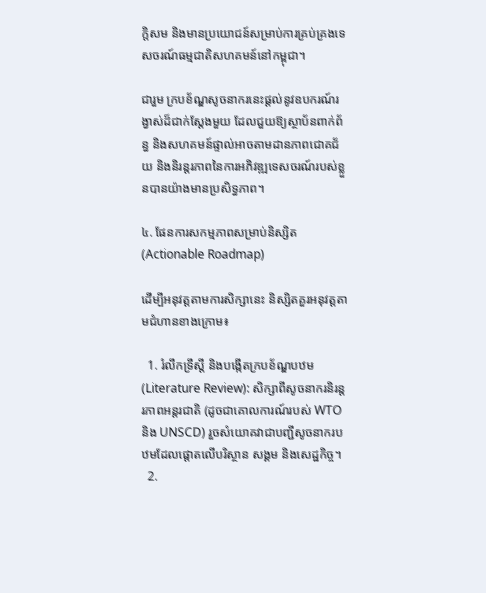ក្តិសម និងមានប្រយោជន៍សម្រាប់ការគ្រប់គ្រងទេសចរណ៍ធម្មជាតិសហគមន៍នៅកម្ពុជា។

ជារួម ក្របខ័ណ្ឌសូចនាករនេះផ្តល់នូវឧបករណ៍រង្វាស់ដ៏ជាក់ស្តែងមួយ ដែលជួយឱ្យស្ថាប័នពាក់ព័ន្ធ និងសហគមន៍ផ្ទាល់អាចតាមដានភាពជោគជ័យ និងនិរន្តរភាពនៃការអភិវឌ្ឍទេសចរណ៍របស់ខ្លួនបានយ៉ាងមានប្រសិទ្ធភាព។

៤. ផែនការសកម្មភាពសម្រាប់និស្សិត (Actionable Roadmap)

ដើម្បីអនុវត្តតាមការសិក្សានេះ និស្សិតគួរអនុវត្តតាមជំហានខាងក្រោម៖

  1. រំលឹកទ្រឹស្តី និងបង្កើតក្របខ័ណ្ឌបឋម (Literature Review): សិក្សាពីសូចនាករនិរន្តរភាពអន្តរជាតិ (ដូចជាគោលការណ៍របស់ WTO និង UNSCD) រួចសំយោគវាជាបញ្ជីសូចនាករបឋមដែលផ្តោតលើបរិស្ថាន សង្គម និងសេដ្ឋកិច្ច។
  2.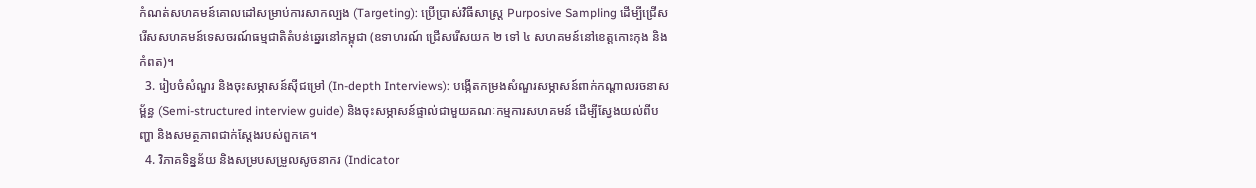កំណត់សហគមន៍គោលដៅសម្រាប់ការសាកល្បង (Targeting): ប្រើប្រាស់វិធីសាស្ត្រ Purposive Sampling ដើម្បីជ្រើសរើសសហគមន៍ទេសចរណ៍ធម្មជាតិតំបន់ឆ្នេរនៅកម្ពុជា (ឧទាហរណ៍ ជ្រើសរើសយក ២ ទៅ ៤ សហគមន៍នៅខេត្តកោះកុង និងកំពត)។
  3. រៀបចំសំណួរ និងចុះសម្ភាសន៍ស៊ីជម្រៅ (In-depth Interviews): បង្កើតកម្រងសំណួរសម្ភាសន៍ពាក់កណ្តាលរចនាសម្ព័ន្ធ (Semi-structured interview guide) និងចុះសម្ភាសន៍ផ្ទាល់ជាមួយគណៈកម្មការសហគមន៍ ដើម្បីស្វែងយល់ពីបញ្ហា និងសមត្ថភាពជាក់ស្តែងរបស់ពួកគេ។
  4. វិភាគទិន្នន័យ និងសម្របសម្រួលសូចនាករ (Indicator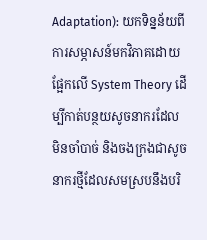Adaptation): យកទិន្នន័យពីការសម្ភាសន៍មកវិភាគដោយផ្អែកលើ System Theory ដើម្បីកាត់បន្ថយសូចនាករដែលមិនចាំបាច់ និងចងក្រងជាសូចនាករថ្មីដែលសមស្របនឹងបរិ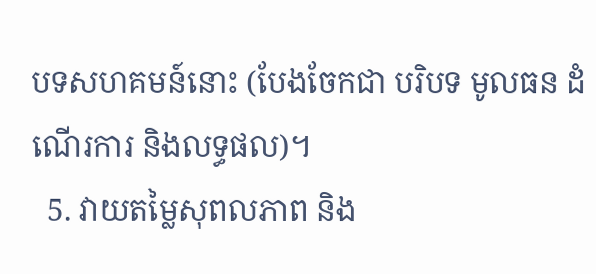បទសហគមន៍នោះ (បែងចែកជា បរិបទ មូលធន ដំណើរការ និងលទ្ធផល)។
  5. វាយតម្លៃសុពលភាព និង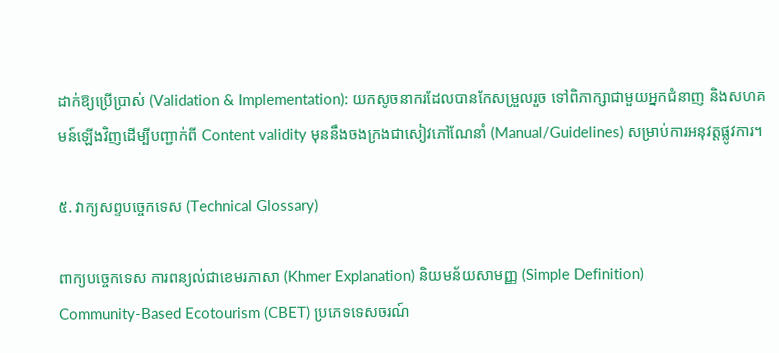ដាក់ឱ្យប្រើប្រាស់ (Validation & Implementation): យកសូចនាករដែលបានកែសម្រួលរួច ទៅពិភាក្សាជាមួយអ្នកជំនាញ និងសហគមន៍ឡើងវិញដើម្បីបញ្ជាក់ពី Content validity មុននឹងចងក្រងជាសៀវភៅណែនាំ (Manual/Guidelines) សម្រាប់ការអនុវត្តផ្លូវការ។

៥. វាក្យសព្ទបច្ចេកទេស (Technical Glossary)

ពាក្យបច្ចេកទេស ការពន្យល់ជាខេមរភាសា (Khmer Explanation) និយមន័យសាមញ្ញ (Simple Definition)
Community-Based Ecotourism (CBET) ប្រភេទទេសចរណ៍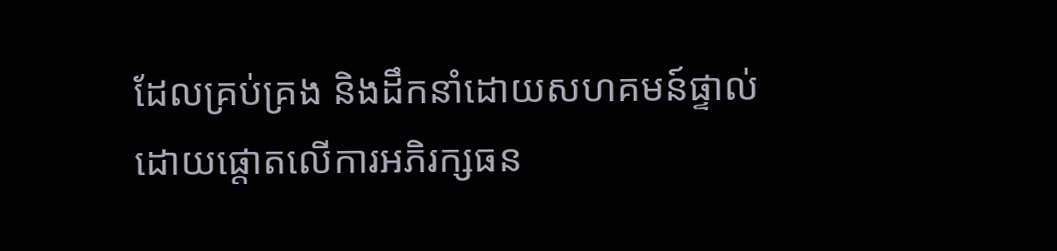ដែលគ្រប់គ្រង និងដឹកនាំដោយសហគមន៍ផ្ទាល់ ដោយផ្តោតលើការអភិរក្សធន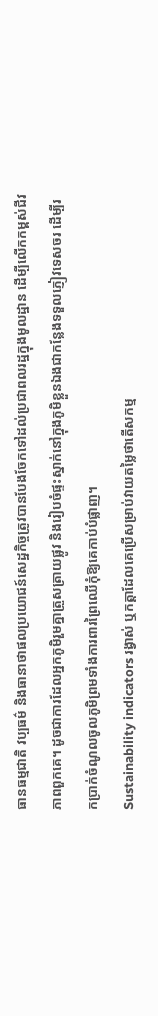ធានធម្មជាតិ វប្បធម៌ និងធានាថាផលប្រយោជន៍សេដ្ឋកិច្ចត្រូវបានបែងចែកទៅដល់ប្រជាពលរដ្ឋក្នុងមូលដ្ឋាន ដើម្បីលើកកម្ពស់ជីវភាពពួកគេ។ ដូចជាការដែលអ្នកភូមិរួមគ្នាត្រួសត្រាយផ្លូវ និងរៀបចំផ្ទះស្នាក់នៅក្នុងភូមិខ្លួនឯងជាកន្លែងទទួលភ្ញៀវទេសចរ ដើម្បីរកប្រាក់ចំណូលចូលភូមិព្រមទាំងការពារព្រៃឈើកុំឱ្យគេកាប់បំផ្លាញ។
Sustainability indicators រង្វាស់ ឬកត្តាដែលគេប្រើសម្រាប់វាយតម្លៃថាតើសកម្ម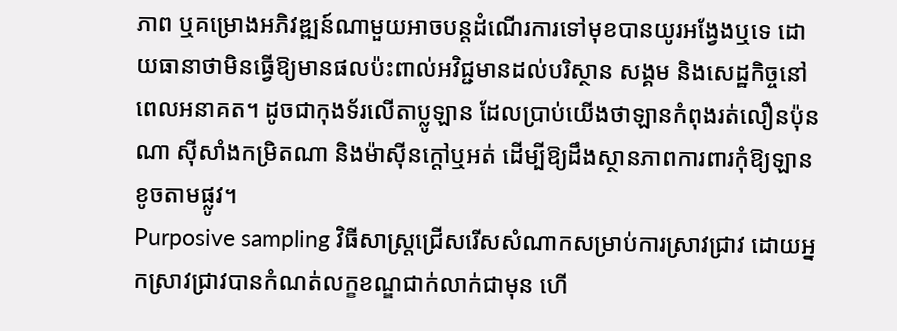ភាព ឬគម្រោងអភិវឌ្ឍន៍ណាមួយអាចបន្តដំណើរការទៅមុខបានយូរអង្វែងឬទេ ដោយធានាថាមិនធ្វើឱ្យមានផលប៉ះពាល់អវិជ្ជមានដល់បរិស្ថាន សង្គម និងសេដ្ឋកិច្ចនៅពេលអនាគត។ ដូចជាកុងទ័រលើតាប្លូឡាន ដែលប្រាប់យើងថាឡានកំពុងរត់លឿនប៉ុនណា ស៊ីសាំងកម្រិតណា និងម៉ាស៊ីនក្តៅឬអត់ ដើម្បីឱ្យដឹងស្ថានភាពការពារកុំឱ្យឡានខូចតាមផ្លូវ។
Purposive sampling វិធីសាស្ត្រជ្រើសរើសសំណាកសម្រាប់ការស្រាវជ្រាវ ដោយអ្នកស្រាវជ្រាវបានកំណត់លក្ខខណ្ឌជាក់លាក់ជាមុន ហើ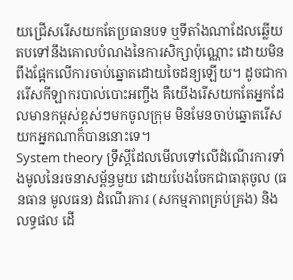យជ្រើសរើសយកតែប្រធានបទ ឬទីតាំងណាដែលឆ្លើយតបទៅនឹងគោលបំណងនៃការសិក្សាប៉ុណ្ណោះ ដោយមិនពឹងផ្អែកលើការចាប់ឆ្នោតដោយចៃដន្យឡើយ។ ដូចជាការរើសកីឡាករបាល់បោះអញ្ចឹង គឺយើងរើសយកតែអ្នកដែលមានកម្ពស់ខ្ពស់ៗមកចូលក្រុម មិនមែនចាប់ឆ្នោតរើសយកអ្នកណាក៏បាននោះទេ។
System theory ទ្រឹស្តីដែលមើលទៅលើដំណើរការទាំងមូលនៃរចនាសម្ព័ន្ធមួយ ដោយបែងចែកជាធាតុចូល (ធនធាន មូលធន) ដំណើរការ (សកម្មភាពគ្រប់គ្រង) និងលទ្ធផល ដើ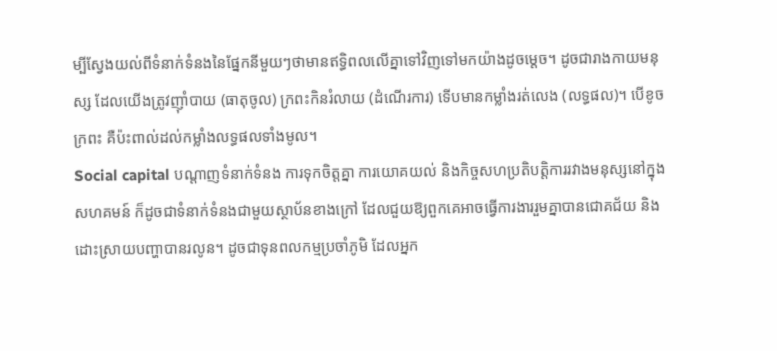ម្បីស្វែងយល់ពីទំនាក់ទំនងនៃផ្នែកនីមួយៗថាមានឥទ្ធិពលលើគ្នាទៅវិញទៅមកយ៉ាងដូចម្តេច។ ដូចជារាងកាយមនុស្ស ដែលយើងត្រូវញ៉ាំបាយ (ធាតុចូល) ក្រពះកិនរំលាយ (ដំណើរការ) ទើបមានកម្លាំងរត់លេង (លទ្ធផល)។ បើខូចក្រពះ គឺប៉ះពាល់ដល់កម្លាំងលទ្ធផលទាំងមូល។
Social capital បណ្តាញទំនាក់ទំនង ការទុកចិត្តគ្នា ការយោគយល់ និងកិច្ចសហប្រតិបត្តិការរវាងមនុស្សនៅក្នុងសហគមន៍ ក៏ដូចជាទំនាក់ទំនងជាមួយស្ថាប័នខាងក្រៅ ដែលជួយឱ្យពួកគេអាចធ្វើការងាររួមគ្នាបានជោគជ័យ និងដោះស្រាយបញ្ហាបានរលូន។ ដូចជាទុនពលកម្មប្រចាំភូមិ ដែលអ្នក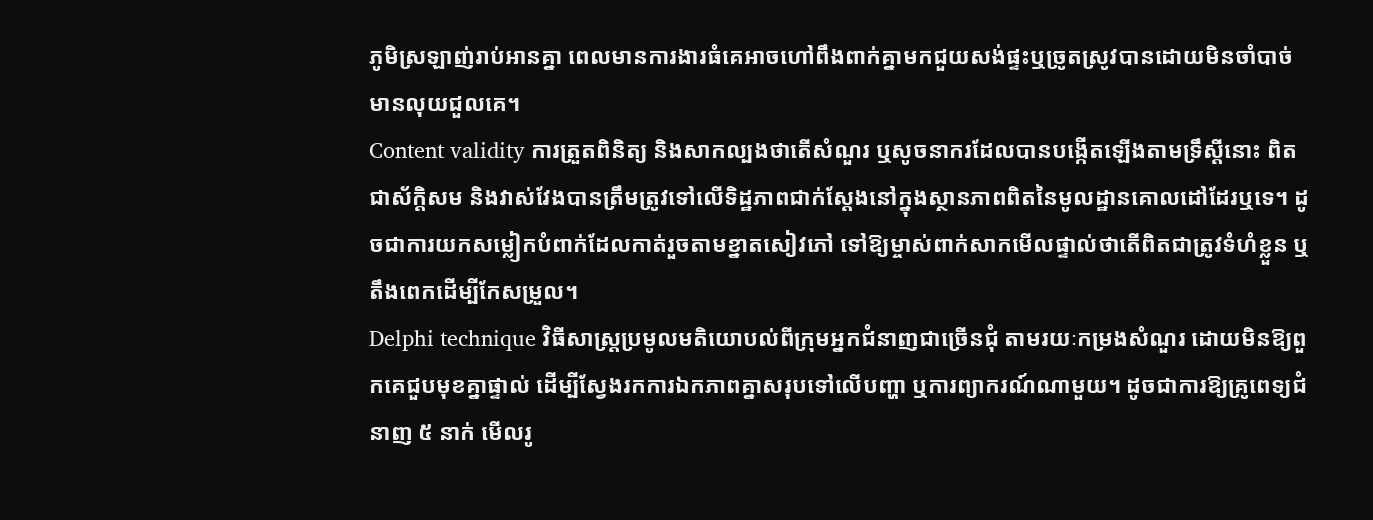ភូមិស្រឡាញ់រាប់អានគ្នា ពេលមានការងារធំគេអាចហៅពឹងពាក់គ្នាមកជួយសង់ផ្ទះឬច្រូតស្រូវបានដោយមិនចាំបាច់មានលុយជួលគេ។
Content validity ការត្រួតពិនិត្យ និងសាកល្បងថាតើសំណួរ ឬសូចនាករដែលបានបង្កើតឡើងតាមទ្រឹស្តីនោះ ពិតជាស័ក្តិសម និងវាស់វែងបានត្រឹមត្រូវទៅលើទិដ្ឋភាពជាក់ស្តែងនៅក្នុងស្ថានភាពពិតនៃមូលដ្ឋានគោលដៅដែរឬទេ។ ដូចជាការយកសម្លៀកបំពាក់ដែលកាត់រួចតាមខ្នាតសៀវភៅ ទៅឱ្យម្ចាស់ពាក់សាកមើលផ្ទាល់ថាតើពិតជាត្រូវទំហំខ្លួន ឬតឹងពេកដើម្បីកែសម្រួល។
Delphi technique វិធីសាស្ត្រប្រមូលមតិយោបល់ពីក្រុមអ្នកជំនាញជាច្រើនជុំ តាមរយៈកម្រងសំណួរ ដោយមិនឱ្យពួកគេជួបមុខគ្នាផ្ទាល់ ដើម្បីស្វែងរកការឯកភាពគ្នាសរុបទៅលើបញ្ហា ឬការព្យាករណ៍ណាមួយ។ ដូចជាការឱ្យគ្រូពេទ្យជំនាញ ៥ នាក់ មើលរូ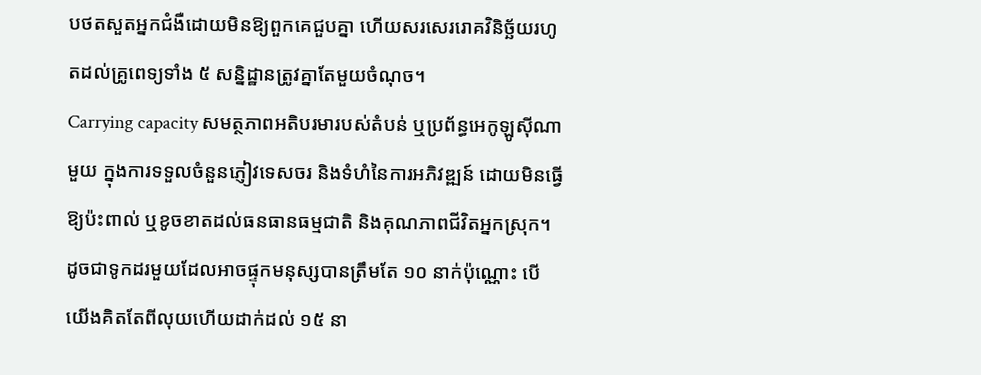បថតសួតអ្នកជំងឺដោយមិនឱ្យពួកគេជួបគ្នា ហើយសរសេររោគវិនិច្ឆ័យរហូតដល់គ្រូពេទ្យទាំង ៥ សន្និដ្ឋានត្រូវគ្នាតែមួយចំណុច។
Carrying capacity សមត្ថភាពអតិបរមារបស់តំបន់ ឬប្រព័ន្ធអេកូឡូស៊ីណាមួយ ក្នុងការទទួលចំនួនភ្ញៀវទេសចរ និងទំហំនៃការអភិវឌ្ឍន៍ ដោយមិនធ្វើឱ្យប៉ះពាល់ ឬខូចខាតដល់ធនធានធម្មជាតិ និងគុណភាពជីវិតអ្នកស្រុក។ ដូចជាទូកដរមួយដែលអាចផ្ទុកមនុស្សបានត្រឹមតែ ១០ នាក់ប៉ុណ្ណោះ បើយើងគិតតែពីលុយហើយដាក់ដល់ ១៥ នា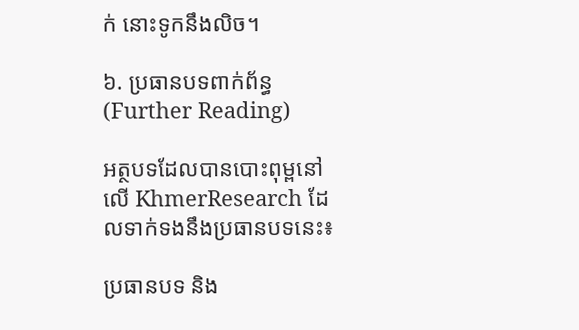ក់ នោះទូកនឹងលិច។

៦. ប្រធានបទពាក់ព័ន្ធ (Further Reading)

អត្ថបទដែលបានបោះពុម្ពនៅលើ KhmerResearch ដែលទាក់ទងនឹងប្រធានបទនេះ៖

ប្រធានបទ និង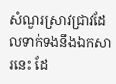សំណួរស្រាវជ្រាវដែលទាក់ទងនឹងឯកសារនេះ ដែ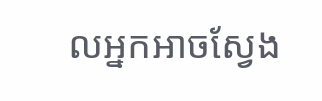លអ្នកអាចស្វែង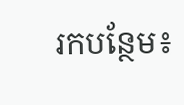រកបន្ថែម៖